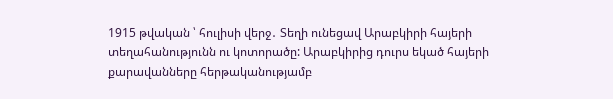1915 թվական ՝ հուլիսի վերջ․ Տեղի ունեցավ Արաբկիրի հայերի տեղահանությունն ու կոտորածը: Արաբկիրից դուրս եկած հայերի քարավանները հերթականությամբ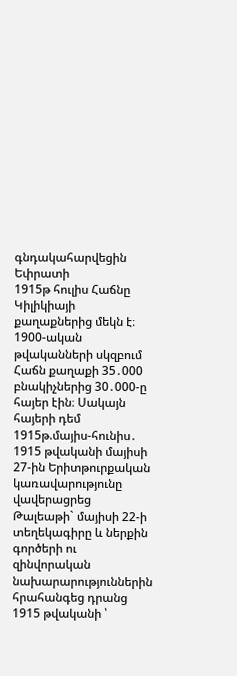գնդակահարվեցին Եփրատի
1915թ հուլիս Հաճնը Կիլիկիայի քաղաքներից մեկն է։ 1900-ական թվականների սկզբում Հաճն քաղաքի 35․000 բնակիչներից 30․000-ը հայեր էին։ Սակայն հայերի դեմ
1915թ.մայիս-հունիս․ 1915 թվականի մայիսի 27-ին Երիտթուրքական կառավարությունը վավերացրեց Թալեաթի` մայիսի 22-ի տեղեկագիրը և ներքին գործերի ու զինվորական նախարարություններին հրահանգեց դրանց
1915 թվականի ՝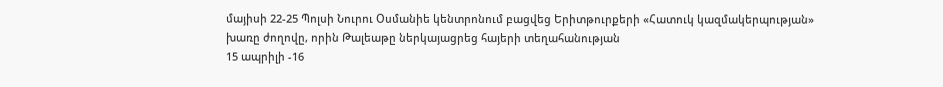մայիսի 22-25 Պոլսի Նուրու Օսմանիե կենտրոնում բացվեց Երիտթուրքերի «Հատուկ կազմակերպության» խառը ժողովը, որին Թալեաթը ներկայացրեց հայերի տեղահանության
15 ապրիլի -16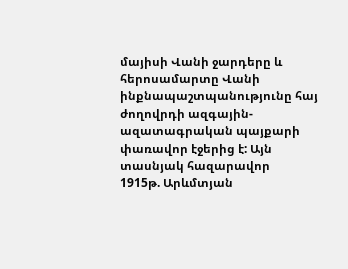մայիսի Վանի ջարդերը և հերոսամարտը Վանի ինքնապաշտպանությունը հայ ժողովրդի ազգային-ազատագրական պայքարի փառավոր էջերից է: Այն տասնյակ հազարավոր
1915թ. Արևմտյան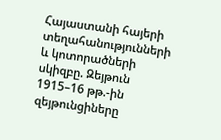Հայաստանի հայերի տեղահանությունների և կոտորածների սկիզբը. Զեյթուն 1915–16 թթ.-ին զեյթունցիները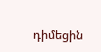դիմեցին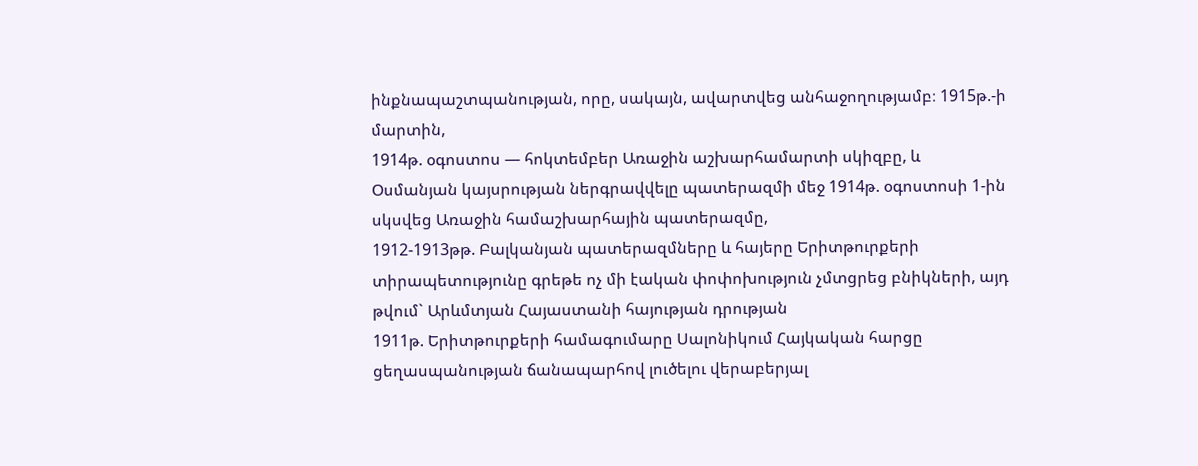ինքնապաշտպանության, որը, սակայն, ավարտվեց անհաջողությամբ։ 1915թ.-ի մարտին,
1914թ. օգոստոս — հոկտեմբեր Առաջին աշխարհամարտի սկիզբը, և Օսմանյան կայսրության ներգրավվելը պատերազմի մեջ 1914թ. օգոստոսի 1-ին սկսվեց Առաջին համաշխարհային պատերազմը,
1912-1913թթ. Բալկանյան պատերազմները և հայերը Երիտթուրքերի տիրապետությունը գրեթե ոչ մի էական փոփոխություն չմտցրեց բնիկների, այդ թվում` Արևմտյան Հայաստանի հայության դրության
1911թ. Երիտթուրքերի համագումարը Սալոնիկում Հայկական հարցը ցեղասպանության ճանապարհով լուծելու վերաբերյալ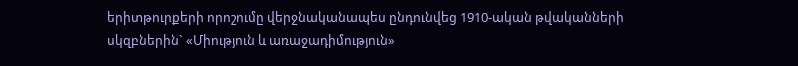երիտթուրքերի որոշումը վերջնականապես ընդունվեց 1910-ական թվականների սկզբներին` «Միություն և առաջադիմություն»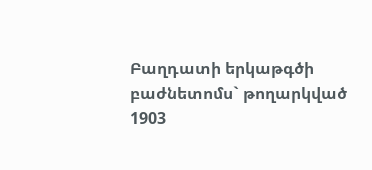Բաղդատի երկաթգծի բաժնետոմս` թողարկված 1903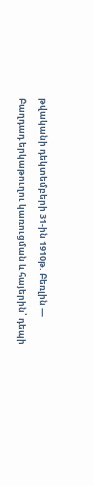թվականի դեկտեմբերի 31-ին 1910թ. Բեռլին — Բաղդադ երկաթուղու կառուցման և հայերին՝ դեպի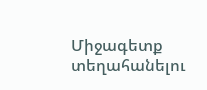Միջագետք տեղահանելու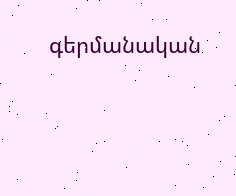գերմանական